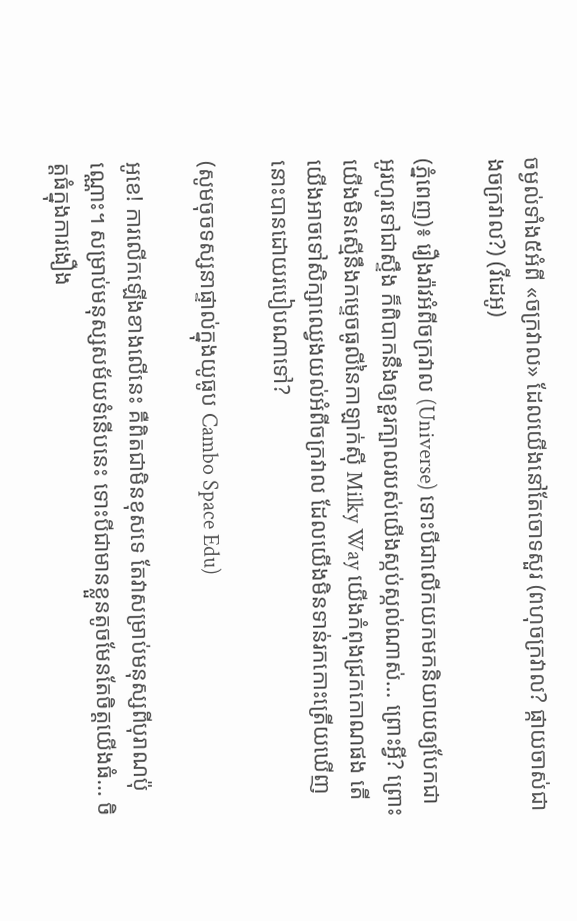ចម្ងល់ទាំង៥អំពី «ចក្រវាល» ដែលយើងនៅតែចោទសួរ (ពហុចក្រវាល? ផ្កាយចាស់ជាងចក្រវាល?) (វីដេអូ)

(ភ្នំពេញ)៖ រឿងរ៉ាវអំពីចក្រវាល (Universe) ទោះបីជាលើកយកមកនិយាយឲ្យបែកជាអូរហូរទៅជាស្ទឹង ក៏ពិបាកនឹងឲ្យខួរក្បាលរបស់យើងស្កប់ស្កល់ណាស់… ព្រោះអ្វី? ព្រោះយើងមិនស្មើនឹងកម្ទេចធូលីនៃកាឡាក់ស៊ី Milky Way យើងកំពុងជ្រកកោណផង តើយើងអាចទៅសិក្សាឈ្វេងយល់អំពីចក្រវាល ដែលយើងមិនទាន់រកកោះត្រើយឃើញនោះបានដោយរបៀបណាទៅ?

(សូមចុចទស្សនាផ្ទាល់ក្នុងយូធូប Cambo Space Edu)

អូខេ! ការលើកឡើងខាងលើនេះ គឺពិតជាមិនខុសទេ តែវាសម្រាប់មនុស្សពីបុរាណប៉ុណ្ណោះ។ សម្រាប់មនុស្សសម័យទំនើបនេះ ទោះបីជាមានខ្លួនតូចមែនតែចិត្តយើងធំ… ចិត្តធំក្នុងការងឿង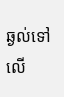ឆ្ងល់ទៅលើ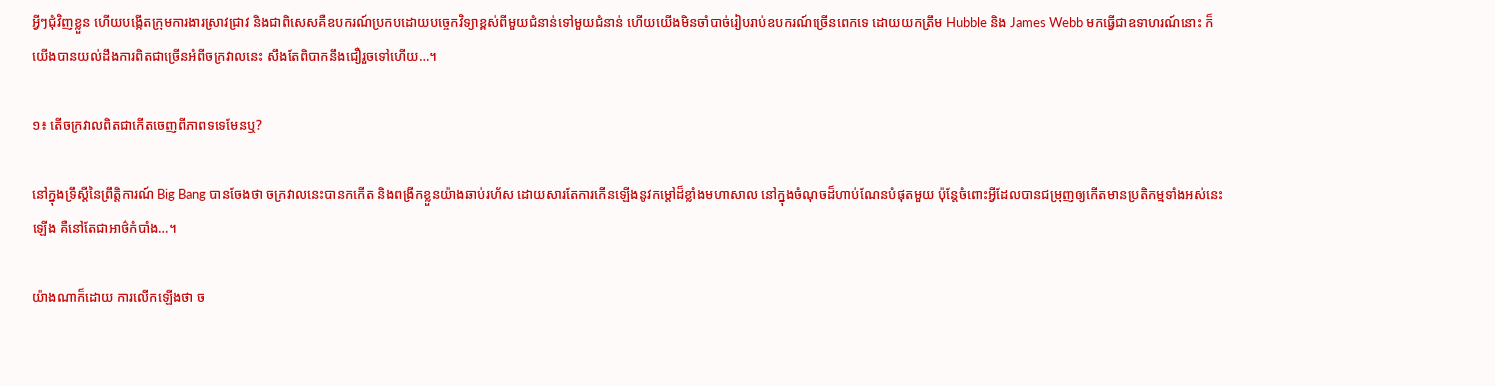អ្វីៗជុំវិញខ្លួន ហើយបង្កើតក្រុមការងារស្រាវជ្រាវ និងជាពិសេសគឺឧបករណ៍ប្រកបដោយបច្ចេកវិទ្យាខ្ពស់ពីមួយជំនាន់ទៅមួយជំនាន់ ហើយយើងមិនចាំបាច់រៀបរាប់ឧបករណ៍ច្រើនពេកទេ ដោយយកត្រឹម Hubble និង James Webb មកធ្វើជាឧទាហរណ៍នោះ ក៏យើងបានយល់ដឹងការពិតជាច្រើនអំពីចក្រវាលនេះ សឹងតែពិបាកនឹងជឿរួចទៅហើយ…។

១៖ តើចក្រវាលពិតជាកើតចេញពីភាពទទេមែនឬ?

នៅក្នុងទ្រឹស្តីនៃព្រឹត្តិការណ៍ Big Bang បានចែងថា ចក្រវាលនេះបានកកើត និងពង្រីកខ្លួនយ៉ាងឆាប់រហ័ស ដោយសារតែការកើនឡើងនូវកម្តៅដ៏ខ្លាំងមហាសាល នៅក្នុងចំណុចដ៏ហាប់ណែនបំផុតមួយ ប៉ុន្តែចំពោះអ្វីដែលបានជម្រុញឲ្យកើតមានប្រតិកម្មទាំងអស់នេះឡើង គឺនៅតែជាអាថ៌កំបាំង…។

យ៉ាងណាក៏ដោយ ការលើកឡើងថា ច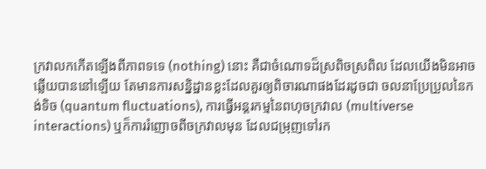ក្រវាលកកើតឡើងពីភាពទទេ (nothing) នោះ គឺជាចំណោទដ៏ស្រពិចស្រពិល ដែលយើងមិនអាចឆ្លើយបាននៅឡើយ តែមានការសន្និដ្ឋានខ្លះដែលគួរឲ្យពិចារណាផងដែរដូចជា ចលនាប្រែប្រួលនៃកង់ទិច (quantum fluctuations), ការធ្វើអន្តរកម្មនៃពហុចក្រវាល (multiverse interactions) ឬក៏ការរំញោចពីចក្រវាលមុន ដែលជម្រុញទៅរក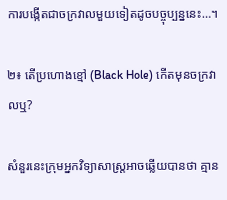ការបង្កើតជាចក្រវាលមួយទៀតដូចបច្ចុប្បន្ននេះ…។

២៖ តើប្រហោងខ្មៅ (Black Hole) កើតមុនចក្រវាលឬ?

សំនួរនេះក្រុមអ្នកវិទ្យាសាស្ត្រអាចឆ្លើយបានថា គ្មាន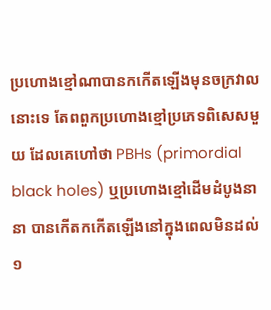ប្រហោងខ្មៅណាបានកកើតឡើងមុនចក្រវាលនោះទេ តែពពួកប្រហោងខ្មៅប្រភេទពិសេសមួយ ដែលគេហៅថា PBHs (primordial black holes) ឬប្រហោងខ្មៅដើមដំបូងនានា បានកើតកកើតឡើងនៅក្នុងពេលមិនដល់ ១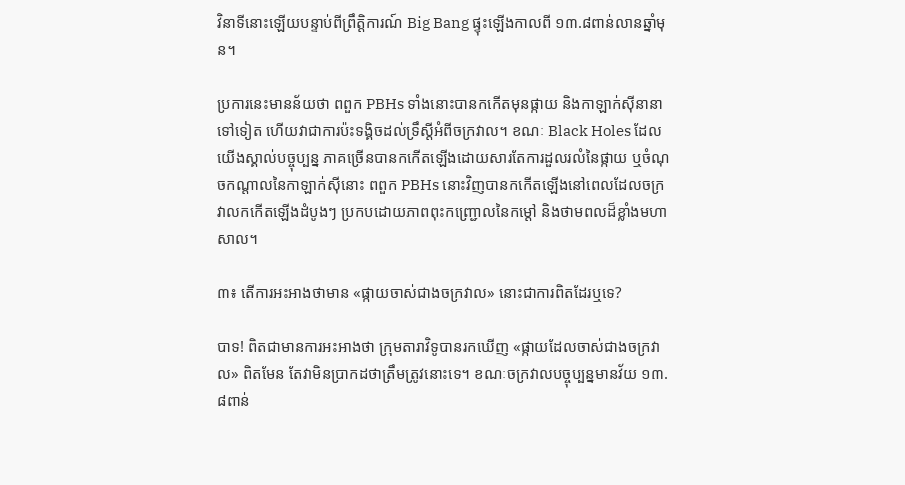វិនាទីនោះឡើយបន្ទាប់ពីព្រឹត្តិការណ៍ Big Bang ផ្ទុះឡើងកាលពី ១៣.៨ពាន់លានឆ្នាំមុន។

ប្រការនេះមានន័យថា ពពួក PBHs ទាំងនោះបានកកើតមុនផ្កាយ និងកាឡាក់ស៊ីនានាទៅទៀត ហើយវាជាការប៉ះទង្គិចដល់ទ្រឹស្តីអំពីចក្រវាល។ ខណៈ Black Holes ដែលយើងស្គាល់បច្ចុប្បន្ន ភាគច្រើនបានកកើតឡើងដោយសារតែការដួលរលំនៃផ្កាយ ឬចំណុចកណ្តាលនៃកាឡាក់ស៊ីនោះ ពពួក PBHs នោះវិញបានកកើតឡើងនៅពេលដែលចក្រវាលកកើតឡើងដំបូងៗ ប្រកបដោយភាពពុះកញ្ជ្រោលនៃកម្តៅ និងថាមពលដ៏ខ្លាំងមហាសាល។

៣៖ តើការអះអាងថាមាន «ផ្កាយចាស់ជាងចក្រវាល» នោះជាការពិតដែរឬទេ?

បាទ! ពិតជាមានការអះអាងថា ក្រុមតារាវិទូបានរកឃើញ «ផ្កាយដែលចាស់ជាងចក្រវាល» ពិតមែន តែវាមិនប្រាកដថាត្រឹមត្រូវនោះទេ។ ខណៈចក្រវាលបច្ចុប្បន្នមានវ័យ ១៣.៨ពាន់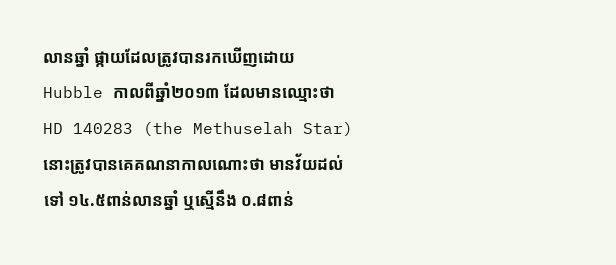លានឆ្នាំ ផ្កាយដែលត្រូវបានរកឃើញដោយ Hubble កាលពីឆ្នាំ២០១៣ ដែលមានឈ្មោះថា HD 140283 (the Methuselah Star) នោះត្រូវបានគេគណនាកាលណោះថា មានវ័យដល់ទៅ ១៤.៥ពាន់លានឆ្នាំ ឬស្មើនឹង ០.៨ពាន់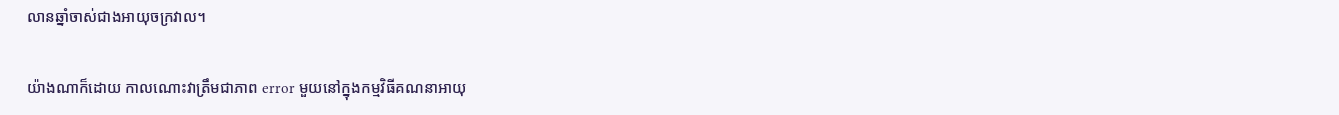លានឆ្នាំចាស់ជាងអាយុចក្រវាល។

យ៉ាងណាក៏ដោយ កាលណោះវាត្រឹមជាភាព error មួយនៅក្នុងកម្មវិធីគណនាអាយុ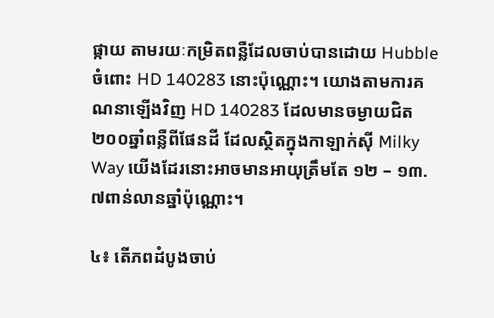ផ្កាយ តាមរយៈកម្រិតពន្លឺដែលចាប់បានដោយ Hubble ចំពោះ HD 140283 នោះប៉ុណ្ណោះ។ យោងតាមការគណនាឡើងវិញ HD 140283 ដែលមានចម្ងាយជិត ២០០ឆ្នាំពន្លឺពីផែនដី ដែលស្ថិតក្នុងកាឡាក់ស៊ី Milky Way យើងដែរនោះអាចមានអាយុត្រឹមតែ ១២ – ១៣.៧ពាន់លានឆ្នាំប៉ុណ្ណោះ។

៤៖ តើភពដំបូងចាប់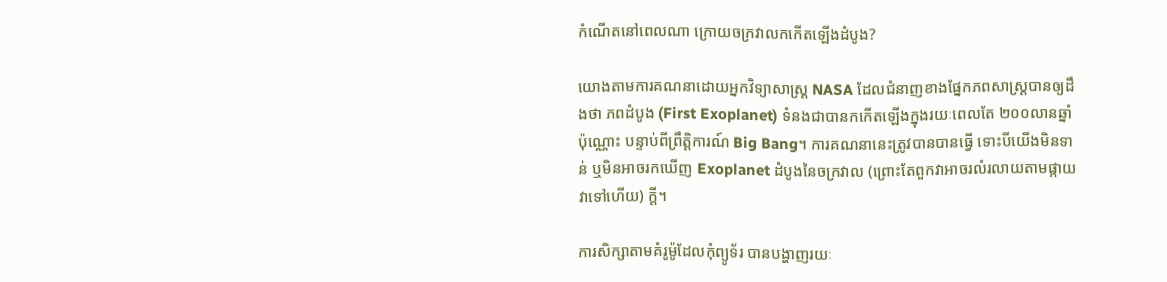កំណើតនៅពេលណា ក្រោយចក្រវាលកកើតឡើងដំបូង?

យោងតាមការគណនាដោយអ្នកវិទ្យាសាស្ត្រ NASA ដែលជំនាញខាងផ្នែកភពសាស្ត្របានឲ្យដឹងថា ភពដំបូង (First Exoplanet) ទំនងជាបានកកើតឡើងក្នុងរយៈពេលតែ ២០០លានឆ្នាំប៉ុណ្ណោះ បន្ទាប់ពីព្រឹត្តិការណ៍ Big Bang។ ការគណនានេះត្រូវបានបានធ្វើ ទោះបីយើងមិនទាន់ ឬមិនអាចរកឃើញ Exoplanet ដំបូងនៃចក្រវាល (ព្រោះតែពួកវាអាចរលំរលាយតាមផ្កាយវាទៅហើយ) ក្តី។

ការសិក្សាតាមគំរូម៉ូដែលកុំព្យូទ័រ បានបង្ហាញរយៈ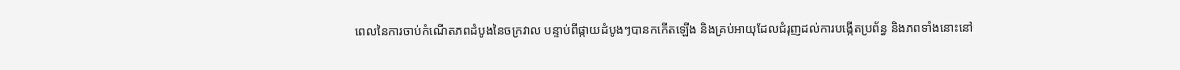ពេលនៃការចាប់កំណើតភពដំបូងនៃចក្រវាល បន្ទាប់ពីផ្កាយដំបូងៗបានកកើតឡើង និងគ្រប់អាយុដែលជំរុញដល់ការបង្កើតប្រព័ន្ធ និងភពទាំងនោះនៅ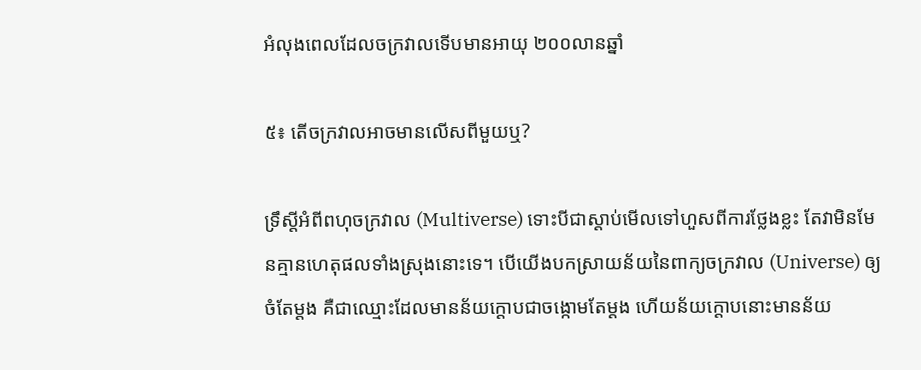អំលុងពេលដែលចក្រវាលទើបមានអាយុ ២០០លានឆ្នាំ

៥៖ តើចក្រវាលអាចមានលើសពីមួយឬ?

ទ្រឹស្តីអំពីពហុចក្រវាល (Multiverse) ទោះបីជាស្តាប់មើលទៅហួសពីការថ្លែងខ្លះ តែវាមិនមែនគ្មានហេតុផលទាំងស្រុងនោះទេ។ បើយើងបកស្រាយន័យនៃពាក្យចក្រវាល (Universe) ឲ្យចំតែម្តង គឺជាឈ្មោះដែលមានន័យក្តោបជាចង្កោមតែម្តង ហើយន័យក្តោបនោះមានន័យ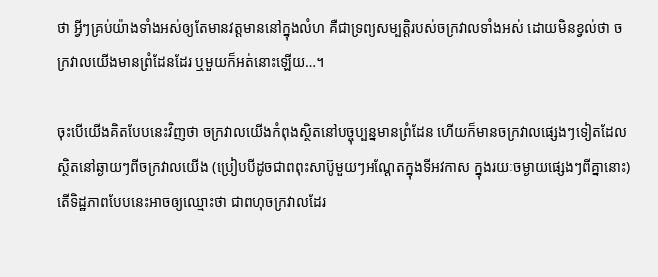ថា អ្វីៗគ្រប់យ៉ាងទាំងអស់ឲ្យតែមានវត្តមាននៅក្នុងលំហ គឺជាទ្រព្យសម្បត្តិរបស់ចក្រវាលទាំងអស់ ដោយមិនខ្វល់ថា ចក្រវាលយើងមានព្រំដែនដែរ ឬមួយក៏អត់នោះឡើយ…។

ចុះបើយើងគិតបែបនេះវិញថា ចក្រវាលយើងកំពុងស្ថិតនៅបច្ចុប្បន្នមានព្រំដែន ហើយក៏មានចក្រវាលផ្សេងៗទៀតដែលស្ថិតនៅឆ្ងាយៗពីចក្រវាលយើង (ប្រៀបបីដូចជាពពុះសាប៊ូមួយៗអណ្តែតក្នុងទីអវកាស ក្នុងរយៈចម្ងាយផ្សេងៗពីគ្នានោះ) តើទិដ្ឋភាពបែបនេះអាចឲ្យឈ្មោះថា ជាពហុចក្រវាលដែរ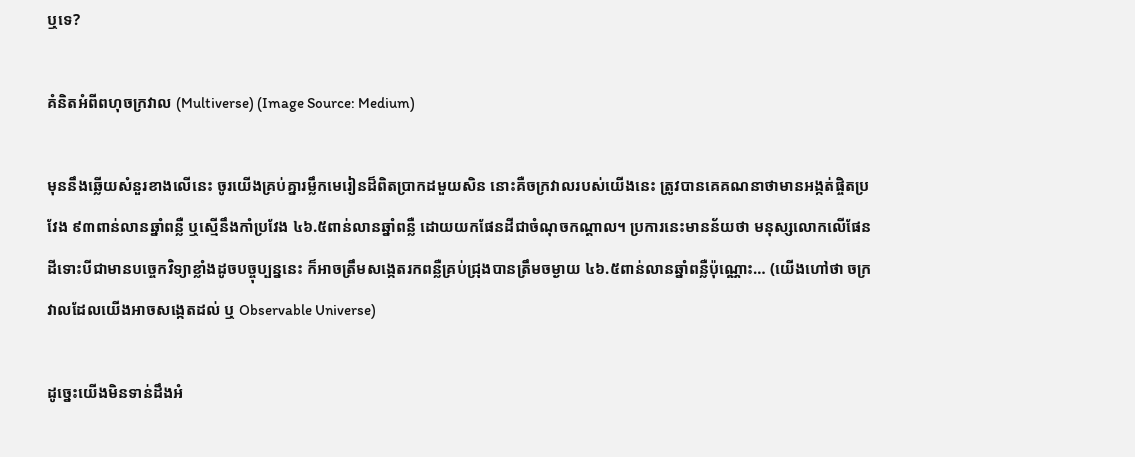ឬទេ?

គំនិតអំពីពហុចក្រវាល (Multiverse) (Image Source: Medium)

មុននឹងឆ្លើយសំនួរខាងលើនេះ ចូរយើងគ្រប់គ្នារម្លឹកមេរៀនដ៏ពិតប្រាកដមួយសិន នោះគឺចក្រវាលរបស់យើងនេះ ត្រូវបានគេគណនាថាមានអង្កត់ផ្ចិតប្រវែង ៩៣ពាន់លានឆ្នាំពន្លឺ ឬស្មើនឹងកាំប្រវែង ៤៦.៥ពាន់លានឆ្នាំពន្លឺ ដោយយកផែនដីជាចំណុចកណ្តាល។ ប្រការនេះមានន័យថា មនុស្សលោកលើផែនដីទោះបីជាមានបច្ចេកវិទ្យាខ្លាំងដូចបច្ចុប្បន្ននេះ ក៏អាចត្រឹមសង្កេតរកពន្លឺគ្រប់ជ្រុងបានត្រឹមចម្ងាយ ៤៦.៥ពាន់លានឆ្នាំពន្លឺប៉ុណ្ណោះ… (យើងហៅថា ចក្រវាលដែលយើងអាចសង្កេតដល់ ឬ Observable Universe)

ដូច្នេះយើងមិនទាន់ដឹងអំ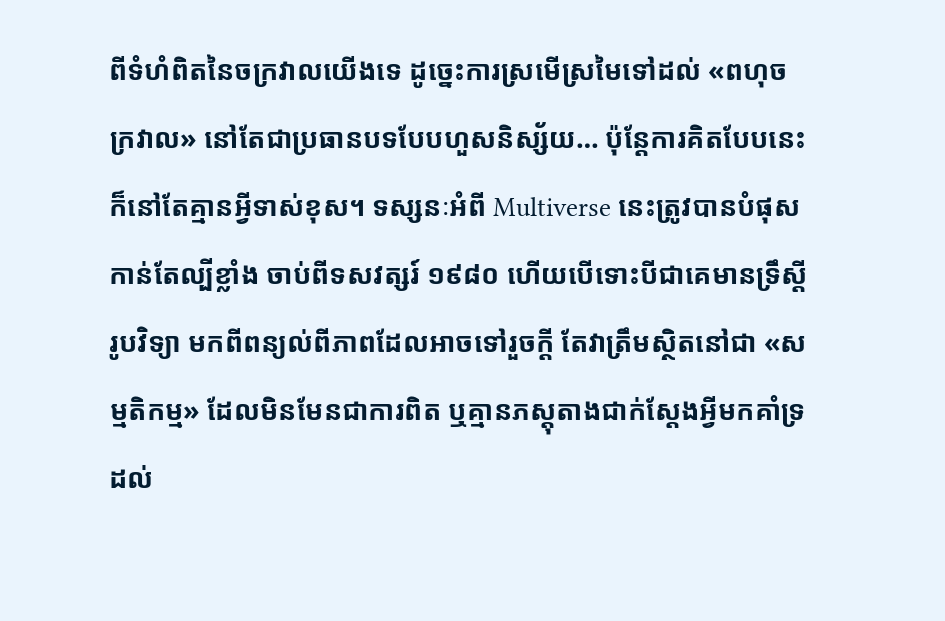ពីទំហំពិតនៃចក្រវាលយើងទេ ដូច្នេះការស្រមើស្រមៃទៅដល់ «ពហុចក្រវាល» នៅតែជាប្រធានបទបែបហួសនិស្ស័យ… ប៉ុន្តែការគិតបែបនេះក៏នៅតែគ្មានអ្វីទាស់ខុស។ ទស្សនៈអំពី Multiverse នេះត្រូវបានបំផុសកាន់តែល្បីខ្លាំង ចាប់ពីទសវត្សរ៍ ១៩៨០ ហើយបើទោះបីជាគេមានទ្រឹស្តីរូបវិទ្យា មកពីពន្យល់ពីភាពដែលអាចទៅរួចក្តី តែវាត្រឹមស្ថិតនៅជា «សម្មតិកម្ម» ដែលមិនមែនជាការពិត ឬគ្មានភស្តុតាងជាក់ស្តែងអ្វីមកគាំទ្រដល់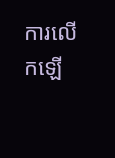ការលើកឡើ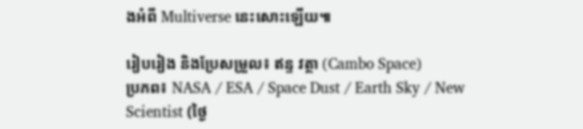ងអំពី Multiverse នេះសោះឡើយ៕

រៀបរៀង និងប្រែសម្រួល៖ ឥន្ទ វត្ថា (Cambo Space)
ប្រភព៖ NASA / ESA / Space Dust / Earth Sky / New Scientist (ថ្ងៃ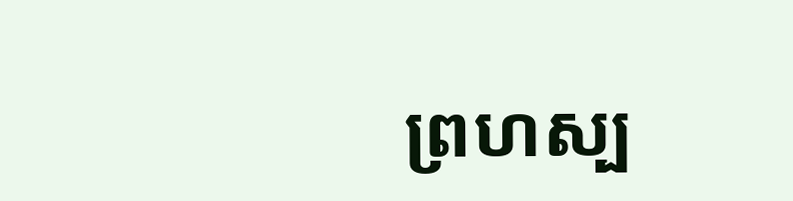ព្រហស្ប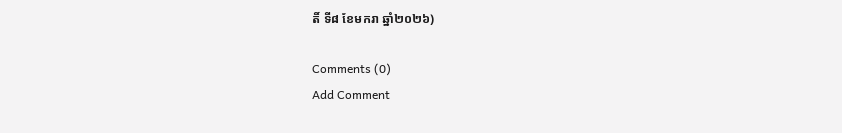តិ៍ ទី៨ ខែមករា ឆ្នាំ២០២៦)

Comments (0)
Add Comment